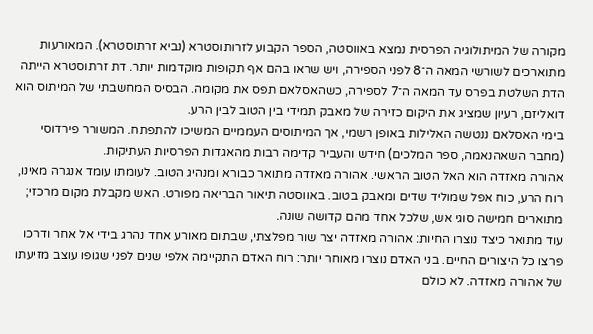מקורה של המיתולוגיה הפרסית נמצא באווסטה, הספר הקבוע לזרותוסטרא (נביא זרתוסטרא). המאורעות מתוארכים לשורשי המאה ה־8 לפני הספירה, ויש שראו בהם אף תקופות מוקדמות יותר. דת זרתוסטרא הייתה הדת השלטת בפרס עד המאה ה־7 לספירה, כשהאסלאם תפס את מקומה. הבסיס המחשבתי של המיתוס הוא דואליזם, רעיון שמציג את היקום כזירה של מאבק תמידי בין הטוב לבין הרע.
בימי האסלאם ננטשה האלילות באופן רשמי, אך המיתוסים העממיים המשיכו להתפתח. המשורר פירדוסי (מחבר השאהנאמה, ספר המלכים) חידש והעביר קדימה רבות מהאגדות הפרסיות העתיקות.
אהורה מאזדה הוא האל הטוב הראשי. אהורה מאזדה מתואר כבורא ומנהיג הטוב. לעומתו עומד אנגרה מאינו, רוח הרע, כוח אפל שמוליד שדים ומאבק בטוב. באווסטה תיאור הבריאה מפורט. האש מקבלת מקום מרכזי; מתוארים חמישה סוגי אש, שלכל אחד מהם קדושה שונה.
עוד מתואר כיצד נוצרו החיות: אהורה מאזדה יצר שור מפלצתי, שבתום מאורע אחד נהרג בידי אל אחר ודרכו פרצו כל היצורים החיים. בני האדם נוצרו מאוחר יותר: רוח האדם התקיימה אלפי שנים לפני שגופו עוצב מזיעתו של אהורה מאזדה. לא כולם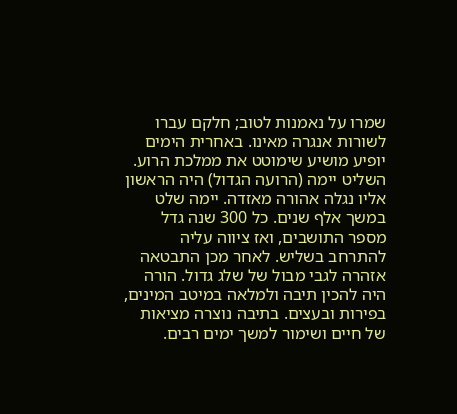שמרו על נאמנות לטוב; חלקם עברו לשורות אנגרה מאינו. באחרית הימים יופיע מושיע שימוטט את ממלכת הרוע.
השליט יימה (הרועה הגדול) היה הראשון אליו נגלה אהורה מאזדה. יימה שלט במשך אלף שנים. כל 300 שנה גדל מספר התושבים, ואז ציווה עליה להתרחב בשליש. לאחר מכן התבטאה אזהרה לגבי מבול של שלג גדול. הורה היה להכין תיבה ולמלאה במיטב המינים, בפירות ובעצים. בתיבה נוצרה מציאות של חיים ושימור למשך ימים רבים.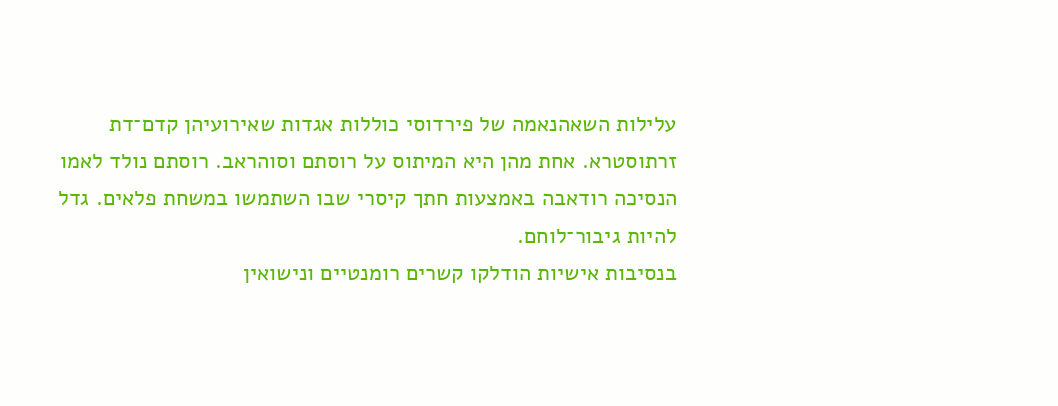עלילות השאהנאמה של פירדוסי כוללות אגדות שאירועיהן קדם־דת זרתוסטרא. אחת מהן היא המיתוס על רוסתם וסוהראב. רוסתם נולד לאמו הנסיכה רודאבה באמצעות חתך קיסרי שבו השתמשו במשחת פלאים. גדל להיות גיבור־לוחם.
בנסיבות אישיות הודלקו קשרים רומנטיים ונישואין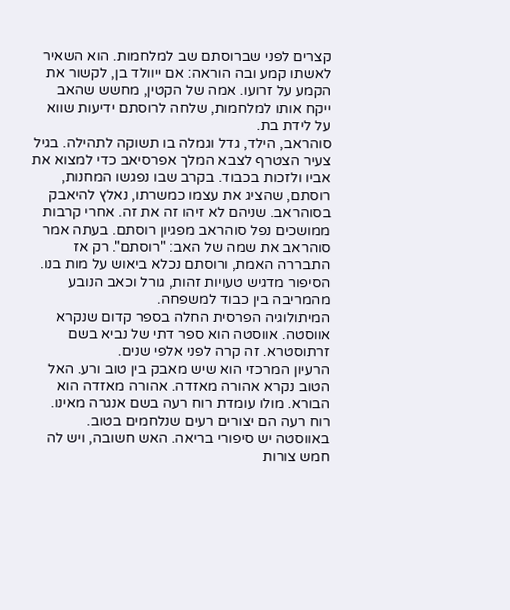קצרים לפני שברוסתם שב למלחמות. הוא השאיר לאשתו קמע ובה הוראה: אם ייוולד בן, לקשור את הקמע על זרועו. אמה של הקטין, מחשש שהאב ייקח אותו למלחמות, שלחה לרוסתם ידיעות שווא על לידת בת.
סוהראב, הילד, גדל וגמלה בו תשוקה לתהילה. בגיל צעיר הצטרף לצבא המלך אפרסיאב כדי למצוא את אביו ולזכות בכבוד. בקרב שבו נפגשו המחנות, רוסתם, שהציג את עצמו כמשרתו, נאלץ להיאבק בסוהראב. שניהם לא זיהו זה את זה. אחרי קרבות ממושכים נפל סוהראב מפגיון רוסתם. בעתה אמר סוהראב את שמה של האב: "רוסתם". רק אז התבררה האמת, ורוסתם נכלא ביאוש על מות בנו. הסיפור מדגיש טעויות זהות, גורל וכאב הנובע מהמריבה בין כבוד למשפחה.
המיתולוגיה הפרסית החלה בספר קדום שנקרא אווסטה. אווסטה הוא ספר דתי של נביא בשם זרתוסטרא. זה קרה לפני אלפי שנים.
הרעיון המרכזי הוא שיש מאבק בין טוב ורע. האל הטוב נקרא אהורה מאזדה. אהורה מאזדה הוא הבורא. מולו עומדת רוח רעה בשם אנגרה מאינו. רוח רעה הם יצורים רעים שנלחמים בטוב.
באווסטה יש סיפורי בריאה. האש חשובה, ויש לה חמש צורות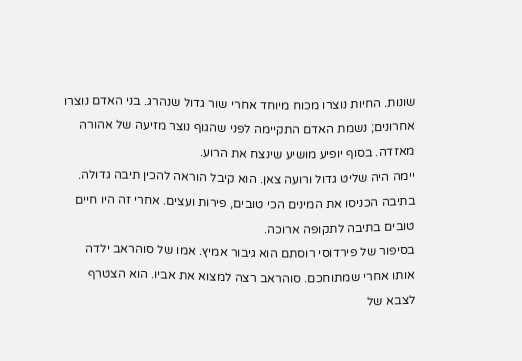שונות. החיות נוצרו מכוח מיוחד אחרי שור גדול שנהרג. בני האדם נוצרו אחרונים; נשמת האדם התקיימה לפני שהגוף נוצר מזיעה של אהורה מאזדה. בסוף יופיע מושיע שינצח את הרוע.
יימה היה שליט גדול ורועה צאן. הוא קיבל הוראה להכין תיבה גדולה. בתיבה הכניסו את המינים הכי טובים, פירות ועצים. אחרי זה היו חיים טובים בתיבה לתקופה ארוכה.
בסיפור של פירדוסי רוסתם הוא גיבור אמיץ. אמו של סוהראב ילדה אותו אחרי שמתוחכם. סוהראב רצה למצוא את אביו. הוא הצטרף לצבא של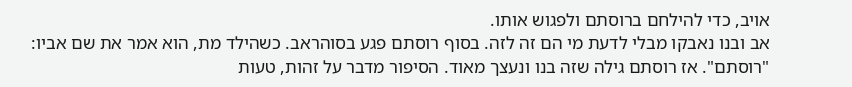אויב, כדי להילחם ברוסתם ולפגוש אותו.
אב ובנו נאבקו מבלי לדעת מי הם זה לזה. בסוף רוסתם פגע בסוהראב. כשהילד מת, הוא אמר את שם אביו: "רוסתם". אז רוסתם גילה שזה בנו ונעצך מאוד. הסיפור מדבר על זהות, טעות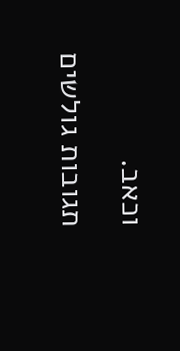וכאב.
תגובות גולשים